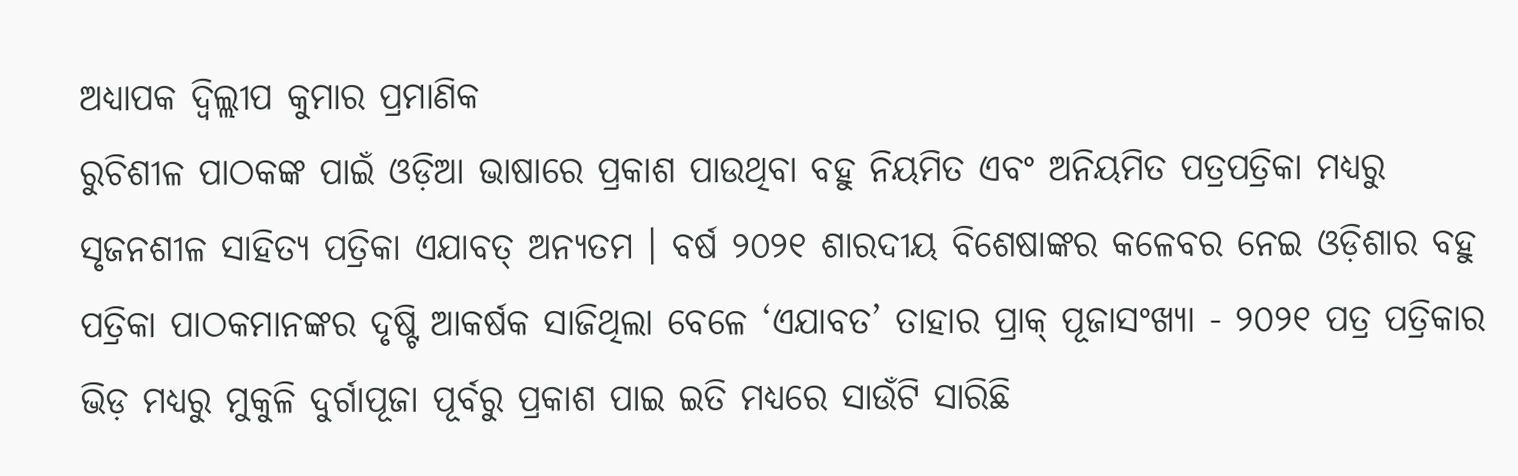ଅଧ୍ଯାପକ ଦ୍ବିଲ୍ଲୀପ କୁମାର ପ୍ରମାଣିକ
ରୁଚିଶୀଳ ପାଠକଙ୍କ ପାଇଁ ଓଡ଼ିଆ ଭାଷାରେ ପ୍ରକାଶ ପାଉଥିବା ବହୁ ନିୟମିତ ଏବଂ ଅନିୟମିତ ପତ୍ରପତ୍ରିକା ମଧ୍ୟରୁ ସୃଜନଶୀଳ ସାହିତ୍ୟ ପତ୍ରିକା ଏଯାବତ୍ ଅନ୍ୟତମ । ବର୍ଷ ୨୦୨୧ ଶାରଦୀୟ ବିଶେଷାଙ୍କର କଳେବର ନେଇ ଓଡ଼ିଶାର ବହୁ ପତ୍ରିକା ପାଠକମାନଙ୍କର ଦୃଷ୍ଟି ଆକର୍ଷକ ସାଜିଥିଲା ବେଳେ ‘ଏଯାବତ’ ତାହାର ପ୍ରାକ୍ ପୂଜାସଂଖ୍ୟା - ୨୦୨୧ ପତ୍ର ପତ୍ରିକାର ଭିଡ଼ ମଧ୍ୟରୁ ମୁକୁଳି ଦୁର୍ଗାପୂଜା ପୂର୍ବରୁ ପ୍ରକାଶ ପାଇ ଇତି ମଧ୍ୟରେ ସାଉଁଟି ସାରିଛି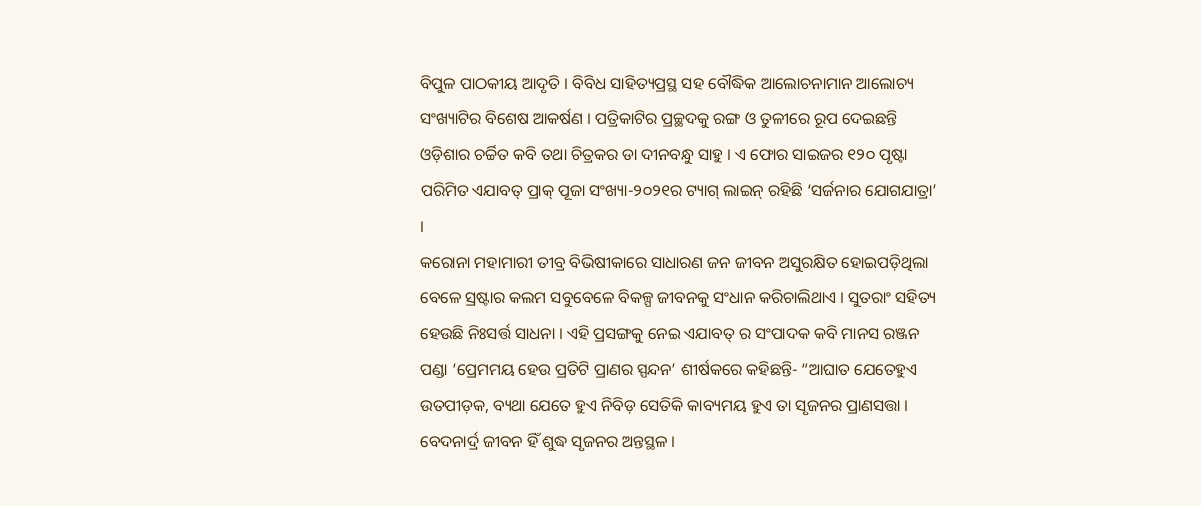ବିପୁଳ ପାଠକୀୟ ଆଦୃତି । ବିବିଧ ସାହିତ୍ୟପ୍ରସ୍ଥ ସହ ବୌଦ୍ଧିକ ଆଲୋଚନାମାନ ଆଲୋଚ୍ୟ ସଂଖ୍ୟାଟିର ବିଶେଷ ଆକର୍ଷଣ । ପତ୍ରିକାଟିର ପ୍ରଚ୍ଛଦକୁ ରଙ୍ଗ ଓ ତୁଳୀରେ ରୂପ ଦେଇଛନ୍ତି ଓଡ଼ିଶାର ଚର୍ଚ୍ଚିତ କବି ତଥା ଚିତ୍ରକର ଡା ଦୀନବନ୍ଧୁ ସାହୁ । ଏ ଫୋର ସାଇଜର ୧୨୦ ପୃଷ୍ଟା ପରିମିତ ଏଯାବତ୍ ପ୍ରାକ୍ ପୂଜା ସଂଖ୍ୟା-୨୦୨୧ର ଟ୍ୟାଗ୍ ଲାଇନ୍ ରହିଛି ‘ସର୍ଜନାର ଯୋଗଯାତ୍ରା’ ।
କରୋନା ମହାମାରୀ ତୀବ୍ର ବିଭିଷୀକାରେ ସାଧାରଣ ଜନ ଜୀବନ ଅସୁରକ୍ଷିତ ହୋଇପଡ଼ିଥିଲା ବେଳେ ସ୍ରଷ୍ଟାର କଲମ ସବୁବେଳେ ବିକଳ୍ପ ଜୀବନକୁ ସଂଧାନ କରିଚାଲିଥାଏ । ସୁତରାଂ ସହିତ୍ୟ ହେଉଛି ନିଃସର୍ତ୍ତ ସାଧନା । ଏହି ପ୍ରସଙ୍ଗକୁ ନେଇ ଏଯାବତ୍ ର ସଂପାଦକ କବି ମାନସ ରଞ୍ଜନ ପଣ୍ଡା ‘ପ୍ରେମମୟ ହେଉ ପ୍ରତିଟି ପ୍ରାଣର ସ୍ପନ୍ଦନ’ ଶୀର୍ଷକରେ କହିଛନ୍ତି- “ଆଘାତ ଯେତେହୁଏ ଉତପୀଡ଼କ, ବ୍ୟଥା ଯେତେ ହୁଏ ନିବିଡ଼ ସେତିକି କାବ୍ୟମୟ ହୁଏ ତା ସୃଜନର ପ୍ରାଣସତ୍ତା । ବେଦନାର୍ଦ୍ର ଜୀବନ ହିଁ ଶୁଦ୍ଧ ସୃଜନର ଅନ୍ତସ୍ଥଳ ।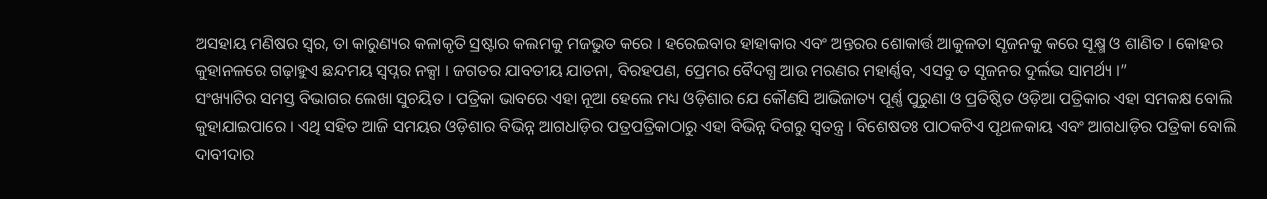ଅସହାୟ ମଣିଷର ସ୍ବର, ତା କାରୁଣ୍ୟର କଳାକୃତି ସ୍ରଷ୍ଟାର କଲମକୁ ମଜଭୁତ କରେ । ହରେଇବାର ହାହାକାର ଏବଂ ଅନ୍ତରର ଶୋକାର୍ତ୍ତ ଆକୁଳତା ସୃଜନକୁ କରେ ସୂକ୍ଷ୍ମ ଓ ଶାଣିତ । କୋହର କୁହାନଳରେ ଗଢ଼ାହୁଏ ଛନ୍ଦମୟ ସ୍ବପ୍ନର ନକ୍ସା । ଜଗତର ଯାବତୀୟ ଯାତନା, ବିରହପଣ, ପ୍ରେମର ବୈଦଗ୍ଧ ଆଉ ମରଣର ମହାର୍ଣ୍ଣବ, ଏସବୁ ତ ସୃଜନର ଦୁର୍ଲଭ ସାମର୍ଥ୍ୟ ।”
ସଂଖ୍ୟାଟିର ସମସ୍ତ ବିଭାଗର ଲେଖା ସୁଚୟିତ । ପତ୍ରିକା ଭାବରେ ଏହା ନୂଆ ହେଲେ ମଧ୍ୟ ଓଡ଼ିଶାର ଯେ କୌଣସି ଆଭିଜାତ୍ୟ ପୂର୍ଣ୍ଣ ପୁରୁଣା ଓ ପ୍ରତିଷ୍ଠିତ ଓଡ଼ିଆ ପତ୍ରିକାର ଏହା ସମକକ୍ଷ ବୋଲି କୁହାଯାଇପାରେ । ଏଥି ସହିତ ଆଜି ସମୟର ଓଡ଼ିଶାର ବିଭିନ୍ନ ଆଗଧାଡ଼ିର ପତ୍ରପତ୍ରିକାଠାରୁ ଏହା ବିଭିନ୍ନ ଦିଗରୁ ସ୍ବତନ୍ତ୍ର । ବିଶେଷତଃ ପାଠକଟିଏ ପୃଥଳକାୟ ଏବଂ ଆଗଧାଡ଼ିର ପତ୍ରିକା ବୋଲି ଦାବୀଦାର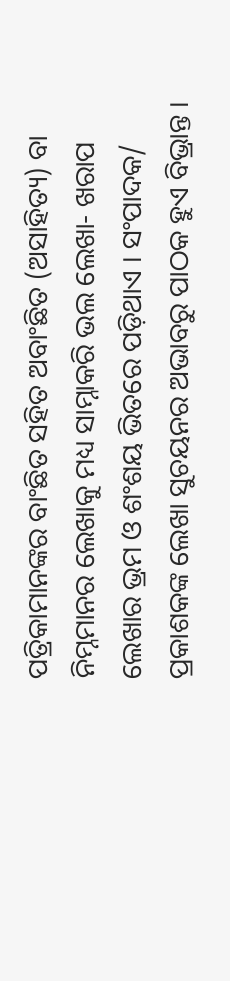ପତ୍ରିକାମାନଙ୍କର ବାଂଛିତ ସହିତ ଅବାଂଛିତ (ଅସାହିତ୍ୟ) ବା ନିମ୍ନମାନର ଲେଖାକୁ ମଧ୍ୟ ସାମ୍ନାକରି ଭଲ ଲେଖା- ଖରାପ ଲେଖାର ଭ୍ରମ ଓ ଶଂଶୟ ଭିତରେ ପଡ଼ିଥାଏ । ସଂପାଦକ/ ପ୍ରକାଶକଙ୍କ ଲେଖା ସୁଚୟନର ଅଭାବରୁ ପାଠକ ହୁଏ ବିଭ୍ରାନ୍ତ ।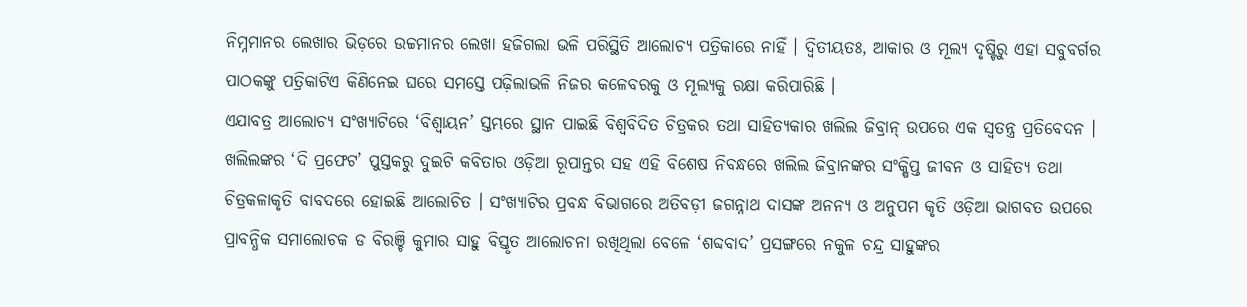ନିମ୍ନମାନର ଲେଖାର ଭିଡ଼ରେ ଉଚ୍ଚମାନର ଲେଖା ହଜିଗଲା ଭଳି ପରିସ୍ଥିତି ଆଲୋଚ୍ୟ ପତ୍ରିକାରେ ନାହିଁ । ଦ୍ୱିତୀୟତଃ, ଆକାର ଓ ମୂଲ୍ୟ ଦୃଷ୍ଟିରୁ ଏହା ସବୁବର୍ଗର ପାଠକଙ୍କୁ ପତ୍ରିକାଟିଏ କିଣିନେଇ ଘରେ ସମସ୍ତେ ପଢ଼ିଲାଭଳି ନିଜର କଳେବରକୁ ଓ ମୂଲ୍ୟକୁ ରକ୍ଷା କରିପାରିଛି ।
ଏଯାବତ୍ର ଆଲୋଚ୍ୟ ସଂଖ୍ୟାଟିରେ ‘ବିଶ୍ୱାୟନ’ ସ୍ତମ୍ଭରେ ସ୍ଥାନ ପାଇଛି ବିଶ୍ୱବିଦିତ ଚିତ୍ରକର ତଥା ସାହିତ୍ୟକାର ଖଲିଲ ଜିବ୍ରାନ୍ ଉପରେ ଏକ ସ୍ବତନ୍ତ୍ର ପ୍ରତିବେଦନ । ଖଲିଲଙ୍କର ‘ଦି ପ୍ରଫେଟ’ ପୁସ୍ତକରୁ ଦୁଇଟି କବିତାର ଓଡ଼ିଆ ରୂପାନ୍ତର ସହ ଏହି ବିଶେଷ ନିବନ୍ଧରେ ଖଲିଲ ଜିବ୍ରାନଙ୍କର ସଂକ୍ଷିପ୍ତ ଜୀବନ ଓ ସାହିତ୍ୟ ତଥା ଚିତ୍ରକଳାକୃତି ବାବଦରେ ହୋଇଛି ଆଲୋଚିତ । ସଂଖ୍ୟାଟିର ପ୍ରବନ୍ଧ ବିଭାଗରେ ଅତିବଡ଼ୀ ଜଗନ୍ନାଥ ଦାସଙ୍କ ଅନନ୍ୟ ଓ ଅନୁପମ କୃତି ଓଡ଼ିଆ ଭାଗବତ ଉପରେ ପ୍ରାବନ୍ଧିକ ସମାଲୋଚକ ଡ ବିରଞ୍ଚି କୁମାର ସାହୁ ବିସ୍ତୃତ ଆଲୋଚନା ରଖିଥିଲା ବେଳେ ‘ଶବ୍ଦବାଦ’ ପ୍ରସଙ୍ଗରେ ନକୁଳ ଚନ୍ଦ୍ର ସାହୁଙ୍କର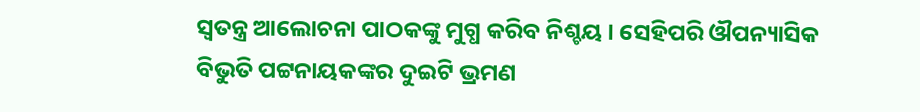ସ୍ବତନ୍ତ୍ର ଆଲୋଚନା ପାଠକଙ୍କୁ ମୁଗ୍ଧ କରିବ ନିଶ୍ଚୟ । ସେହିପରି ଔପନ୍ୟାସିକ ବିଭୁତି ପଟ୍ଟନାୟକଙ୍କର ଦୁଇଟି ଭ୍ରମଣ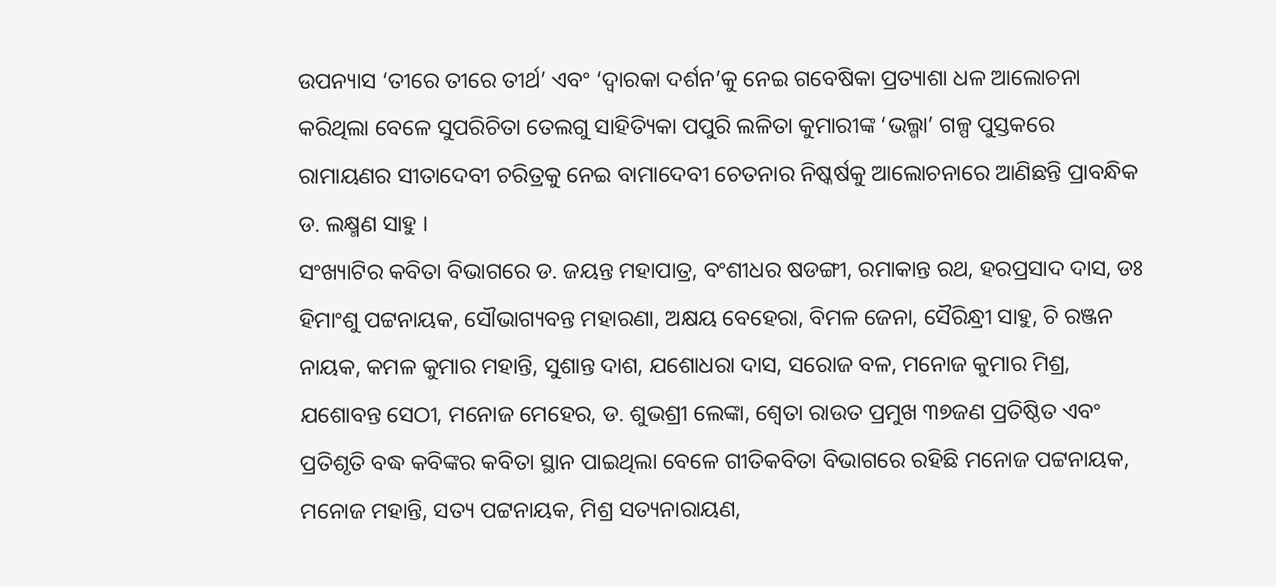ଉପନ୍ୟାସ ‘ତୀରେ ତୀରେ ତୀର୍ଥ’ ଏବଂ ‘ଦ୍ୱାରକା ଦର୍ଶନ’କୁ ନେଇ ଗବେଷିକା ପ୍ରତ୍ୟାଶା ଧଳ ଆଲୋଚନା କରିଥିଲା ବେଳେ ସୁପରିଚିତା ତେଲଗୁ ସାହିତ୍ୟିକା ପପୁରି ଲଳିତା କୁମାରୀଙ୍କ ‘ଭଲ୍ଗା’ ଗଳ୍ପ ପୁସ୍ତକରେ ରାମାୟଣର ସୀତାଦେବୀ ଚରିତ୍ରକୁ ନେଇ ବାମାଦେବୀ ଚେତନାର ନିଷ୍କର୍ଷକୁ ଆଲୋଚନାରେ ଆଣିଛନ୍ତି ପ୍ରାବନ୍ଧିକ ଡ. ଲକ୍ଷ୍ମଣ ସାହୁ ।
ସଂଖ୍ୟାଟିର କବିତା ବିଭାଗରେ ଡ. ଜୟନ୍ତ ମହାପାତ୍ର, ବଂଶୀଧର ଷଡଙ୍ଗୀ, ରମାକାନ୍ତ ରଥ, ହରପ୍ରସାଦ ଦାସ, ଡଃ ହିମାଂଶୁ ପଟ୍ଟନାୟକ, ସୌଭାଗ୍ୟବନ୍ତ ମହାରଣା, ଅକ୍ଷୟ ବେହେରା, ବିମଳ ଜେନା, ସୈରିନ୍ଧ୍ରୀ ସାହୁ, ଚି ରଞ୍ଜନ ନାୟକ, କମଳ କୁମାର ମହାନ୍ତି, ସୁଶାନ୍ତ ଦାଶ, ଯଶୋଧରା ଦାସ, ସରୋଜ ବଳ, ମନୋଜ କୁମାର ମିଶ୍ର, ଯଶୋବନ୍ତ ସେଠୀ, ମନୋଜ ମେହେର, ଡ. ଶୁଭଶ୍ରୀ ଲେଙ୍କା, ଶ୍ୱେତା ରାଉତ ପ୍ରମୁଖ ୩୭ଜଣ ପ୍ରତିଷ୍ଠିତ ଏବଂ ପ୍ରତିଶୃତି ବଦ୍ଧ କବିଙ୍କର କବିତା ସ୍ଥାନ ପାଇଥିଲା ବେଳେ ଗୀତିକବିତା ବିଭାଗରେ ରହିଛି ମନୋଜ ପଟ୍ଟନାୟକ, ମନୋଜ ମହାନ୍ତି, ସତ୍ୟ ପଟ୍ଟନାୟକ, ମିଶ୍ର ସତ୍ୟନାରାୟଣ,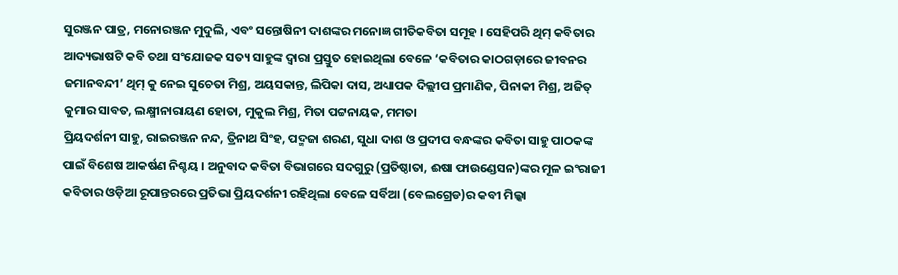ସୁରଞ୍ଜନ ପାତ୍ର, ମନୋରଞ୍ଜନ ମୁଦୁଲି, ଏବଂ ସନ୍ତୋଷିନୀ ଦାଶଙ୍କର ମନୋଜ୍ଞ ଗୀତିକବିତା ସମୂହ । ସେହିପରି ଥିମ୍ କବିତାର ଆଦ୍ୟଭାଷଟି କବି ତଥା ସଂଯୋଜକ ସତ୍ୟ ସାହୁଙ୍କ ଦ୍ୱାରା ପ୍ରସ୍ତୁତ ହୋଇଥିଲା ବେଳେ ‘କବିତାର କାଠଗଡ଼ାରେ ଜୀବନର ଜମାନବନ୍ଦୀ’ ଥିମ୍ କୁ ନେଇ ସୁଚେତା ମିଶ୍ର, ଅୟସକାନ୍ତ, ଲିପିକା ଦାସ, ଅଧ୍ୟାପକ ଦିଲ୍ଲୀପ ପ୍ରମାଣିକ, ପିନାକୀ ମିଶ୍ର, ଅଜିତ୍ କୁମାର ସାବତ, ଲକ୍ଷ୍ମୀନାରାୟଣ ହୋତା, ମୁକୁଲ ମିଶ୍ର, ମିତା ପଟ୍ଟନାୟକ, ମମତା
ପ୍ରିୟଦର୍ଶନୀ ସାହୁ, ରାଇରଞ୍ଜନ ନନ୍ଦ, ତ୍ରିନାଥ ସିଂହ, ପଦ୍ମଜା ଶରଣ, ସୁଧା ଦାଶ ଓ ପ୍ରଦୀପ ବନ୍ଧଙ୍କର କବିତା ସାହୁ ପାଠକଙ୍କ ପାଇଁ ବିଶେଷ ଆକର୍ଷଣ ନିଶ୍ଚୟ । ଅନୁବାଦ କବିତା ବିଭାଗରେ ସଦଗୁରୁ (ପ୍ରତିଷ୍ଠାତା, ଈଷା ଫାଉଣ୍ଡେସନ)ଙ୍କର ମୂଳ ଇଂରାଜୀ କବିତାର ଓଡ଼ିଆ ରୂପାନ୍ତରରେ ପ୍ରତିଭା ପ୍ରିୟଦର୍ଶନୀ ରହିଥିଲା ବେଳେ ସର୍ବିଆ (ବେଲଗ୍ରେଡ)ର କବୀ ମିଲ୍କା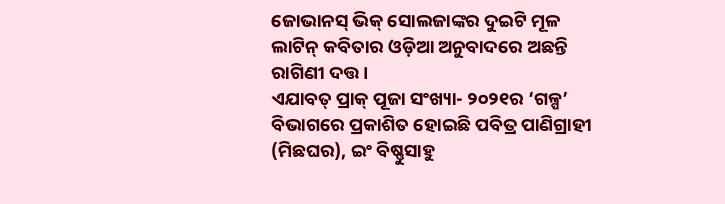ଜୋଭାନସ୍ ଭିକ୍ ସୋଲଜାଙ୍କର ଦୁଇଟି ମୂଳ ଲାଟିନ୍ କବିତାର ଓଡ଼ିଆ ଅନୁବାଦରେ ଅଛନ୍ତି ରାଗିଣୀ ଦତ୍ତ ।
ଏଯାବତ୍ ପ୍ରାକ୍ ପୂଜା ସଂଖ୍ୟା- ୨୦୨୧ର ‘ଗଳ୍ପ’ ବିଭାଗରେ ପ୍ରକାଶିତ ହୋଇଛି ପବିତ୍ର ପାଣିଗ୍ରାହୀ (ମିଛଘର), ଇଂ ବିଷ୍ଣୁସାହୁ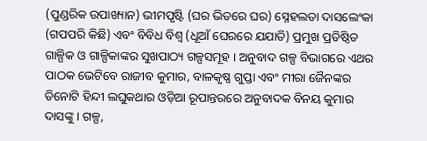(ପୁଣ୍ଡରିକ ଉପାଖ୍ୟାନ) ଭୀମପୃଷ୍ଟି (ଘର ଭିତରେ ଘର) ସ୍ନେହଲତା ଦାସଲେଂକା (ଗପପରି କିଛି) ଏବଂ ବିବିଧ ବିଶ୍ୱ (ଧୂଆଁ ଘେରରେ ଯଯାତି) ପ୍ରମୁଖ ପ୍ରତିଷ୍ଠିତ ଗାଳ୍ପିକ ଓ ଗାଳ୍ପିକାଙ୍କର ସୁଖପାଠ୍ୟ ଗଳ୍ପସମୂହ । ଅନୁବାଦ ଗଳ୍ପ ବିଭାଗରେ ଏଥର ପାଠକ ଭେଟିବେ ରାଜୀବ କୁମାର, ବାଳକୃଷ୍ଣ ଗୁପ୍ତା ଏବଂ ମୀରା ଜୈନଙ୍କର ତିନୋଟି ହିନ୍ଦୀ ଲଘୁକଥାର ଓଡ଼ିଆ ରୂପାନ୍ତରରେ ଅନୁବାଦକ ବିନୟ କୁମାର ଦାସଙ୍କୁ । ଗଳ୍ପ,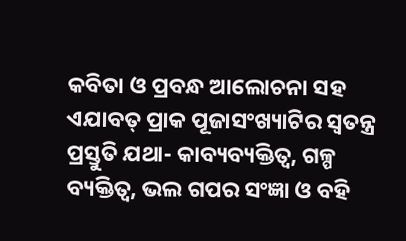କବିତା ଓ ପ୍ରବନ୍ଧ ଆଲୋଚନା ସହ ଏଯାବତ୍ ପ୍ରାକ ପୂଜାସଂଖ୍ୟାଟିର ସ୍ବତନ୍ତ୍ର ପ୍ରସ୍ତୁତି ଯଥା- କାବ୍ୟବ୍ୟକ୍ତିତ୍ୱ, ଗଳ୍ପ ବ୍ୟକ୍ତିତ୍ୱ, ଭଲ ଗପର ସଂଜ୍ଞା ଓ ବହି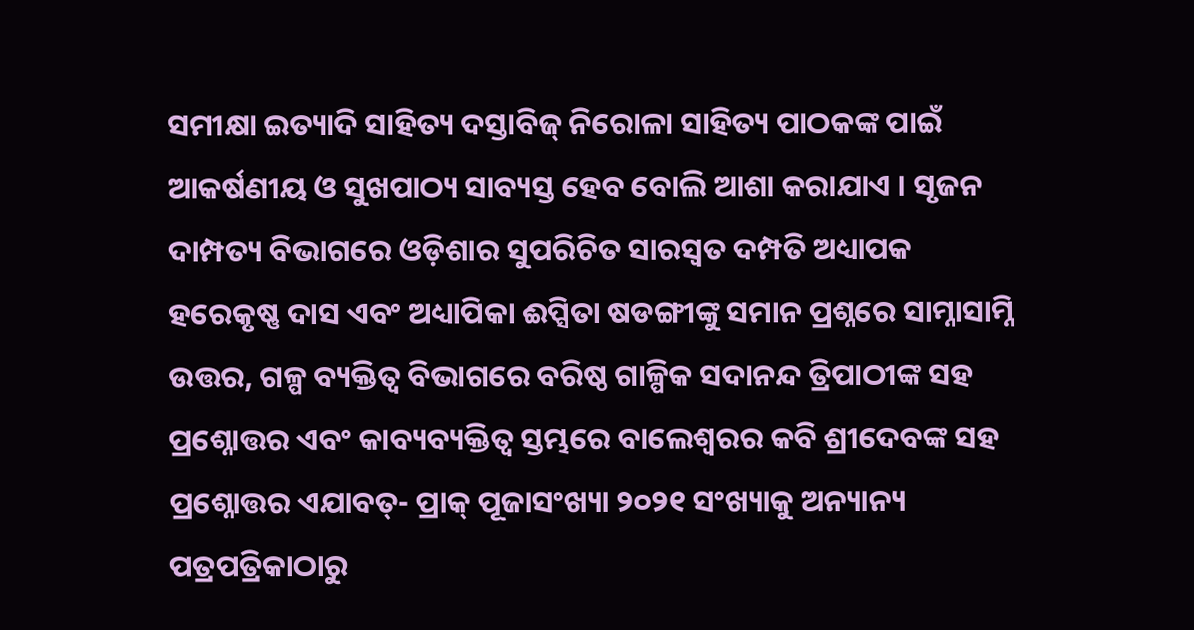ସମୀକ୍ଷା ଇତ୍ୟାଦି ସାହିତ୍ୟ ଦସ୍ତାବିଜ୍ ନିରୋଳା ସାହିତ୍ୟ ପାଠକଙ୍କ ପାଇଁ ଆକର୍ଷଣୀୟ ଓ ସୁଖପାଠ୍ୟ ସାବ୍ୟସ୍ତ ହେବ ବୋଲି ଆଶା କରାଯାଏ । ସୃଜନ ଦାମ୍ପତ୍ୟ ବିଭାଗରେ ଓଡ଼ିଶାର ସୁପରିଚିତ ସାରସ୍ବତ ଦମ୍ପତି ଅଧ୍ୟାପକ ହରେକୃଷ୍ଣ ଦାସ ଏବଂ ଅଧ୍ୟାପିକା ଈପ୍ସିତା ଷଡଙ୍ଗୀଙ୍କୁ ସମାନ ପ୍ରଶ୍ନରେ ସାମ୍ନାସାମ୍ନି ଉତ୍ତର, ଗଳ୍ପ ବ୍ୟକ୍ତିତ୍ୱ ବିଭାଗରେ ବରିଷ୍ଠ ଗାଳ୍ପିକ ସଦାନନ୍ଦ ତ୍ରିପାଠୀଙ୍କ ସହ ପ୍ରଶ୍ନୋତ୍ତର ଏବଂ କାବ୍ୟବ୍ୟକ୍ତିତ୍ୱ ସ୍ତମ୍ଭରେ ବାଲେଶ୍ୱରର କବି ଶ୍ରୀଦେବଙ୍କ ସହ ପ୍ରଶ୍ନୋତ୍ତର ଏଯାବତ୍- ପ୍ରାକ୍ ପୂଜାସଂଖ୍ୟା ୨୦୨୧ ସଂଖ୍ୟାକୁ ଅନ୍ୟାନ୍ୟ ପତ୍ରପତ୍ରିକାଠାରୁ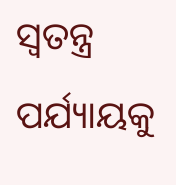ସ୍ବତନ୍ତ୍ର ପର୍ଯ୍ୟାୟକୁ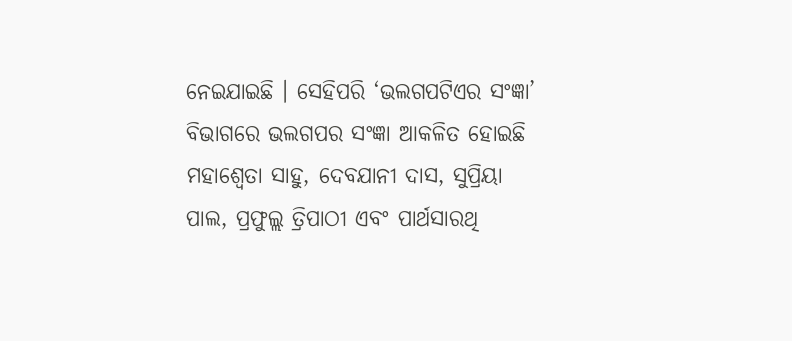ନେଇଯାଇଛି । ସେହିପରି ‘ଭଲଗପଟିଏର ସଂଜ୍ଞା’ ବିଭାଗରେ ଭଲଗପର ସଂଜ୍ଞା ଆକଳିତ ହୋଇଛି ମହାଶ୍ୱେତା ସାହୁ, ଦେବଯାନୀ ଦାସ, ସୁପ୍ରିୟା ପାଲ, ପ୍ରଫୁଲ୍ଲ ତ୍ରିପାଠୀ ଏବଂ ପାର୍ଥସାରଥି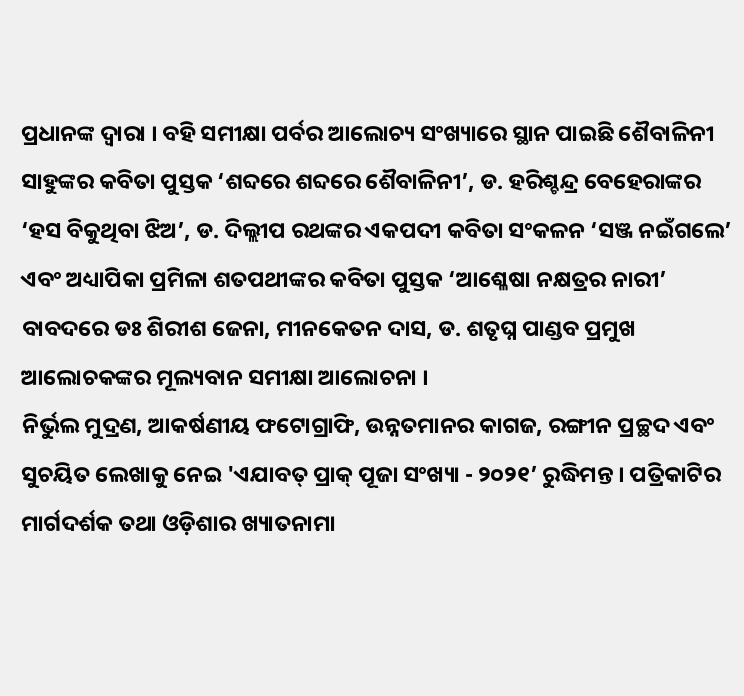ପ୍ରଧାନଙ୍କ ଦ୍ୱାରା । ବହି ସମୀକ୍ଷା ପର୍ବର ଆଲୋଚ୍ୟ ସଂଖ୍ୟାରେ ସ୍ଥାନ ପାଇଛି ଶୈବାଳିନୀ ସାହୁଙ୍କର କବିତା ପୁସ୍ତକ ‘ଶବ୍ଦରେ ଶବ୍ଦରେ ଶୈବାଳିନୀ’, ଡ. ହରିଶ୍ଚନ୍ଦ୍ର ବେହେରାଙ୍କର ‘ହସ ବିକୁଥିବା ଝିଅ’, ଡ. ଦିଲ୍ଲୀପ ରଥଙ୍କର ଏକପଦୀ କବିତା ସଂକଳନ ‘ସଞ୍ଜ ନଇଁଗଲେ’ ଏବଂ ଅଧ୍ୟାପିକା ପ୍ରମିଳା ଶତପଥୀଙ୍କର କବିତା ପୁସ୍ତକ ‘ଆଶ୍ଳେଷା ନକ୍ଷତ୍ରର ନାରୀ’ ବାବଦରେ ଡଃ ଶିରୀଶ ଜେନା, ମୀନକେତନ ଦାସ, ଡ. ଶତୃଘ୍ନ ପାଣ୍ଡବ ପ୍ରମୁଖ ଆଲୋଚକଙ୍କର ମୂଲ୍ୟବାନ ସମୀକ୍ଷା ଆଲୋଚନା ।
ନିର୍ଭୁଲ ମୁଦ୍ରଣ, ଆକର୍ଷଣୀୟ ଫଟୋଗ୍ରାଫି, ଉନ୍ନତମାନର କାଗଜ, ରଙ୍ଗୀନ ପ୍ରଚ୍ଛଦ ଏବଂ ସୁଚୟିତ ଲେଖାକୁ ନେଇ 'ଏଯାବତ୍ ପ୍ରାକ୍ ପୂଜା ସଂଖ୍ୟା - ୨୦୨୧’ ରୁଦ୍ଧିମନ୍ତ । ପତ୍ରିକାଟିର ମାର୍ଗଦର୍ଶକ ତଥା ଓଡ଼ିଶାର ଖ୍ୟାତନାମା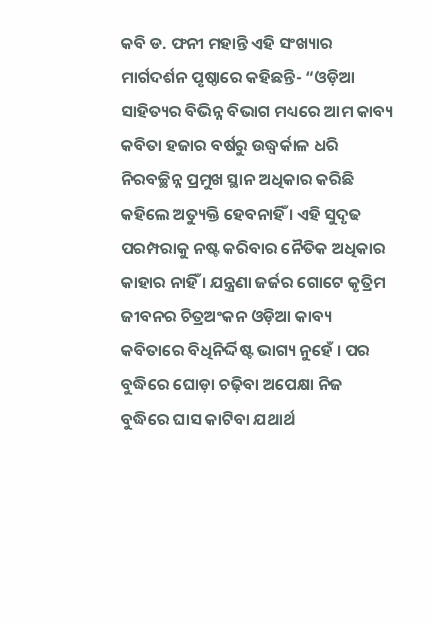କବି ଡ. ଫନୀ ମହାନ୍ତି ଏହି ସଂଖ୍ୟାର ମାର୍ଗଦର୍ଶନ ପୃଷ୍ଠାରେ କହିଛନ୍ତି- “ଓଡ଼ିଆ ସାହିତ୍ୟର ବିଭିନ୍ନ ବିଭାଗ ମଧ୍ୟରେ ଆମ କାବ୍ୟ କବିତା ହଜାର ବର୍ଷରୁ ଉଦ୍ଧ୍ୱର୍କାଳ ଧରି ନିରବଚ୍ଛିନ୍ନ ପ୍ରମୁଖ ସ୍ଥାନ ଅଧିକାର କରିଛି କହିଲେ ଅତ୍ୟୁକ୍ତି ହେବନାହିଁ । ଏହି ସୁଦୃଢ ପରମ୍ପରାକୁ ନଷ୍ଟ କରିବାର ନୈତିକ ଅଧିକାର କାହାର ନାହିଁ । ଯନ୍ତ୍ରଣା ଜର୍ଜର ଗୋଟେ କୃତ୍ରିମ ଜୀବନର ଚିତ୍ରଅଂକନ ଓଡ଼ିଆ କାବ୍ୟ କବିତାରେ ବିଧିନିର୍ଦ୍ଦିଷ୍ଟ ଭାଗ୍ୟ ନୁହେଁ । ପର ବୁଦ୍ଧିରେ ଘୋଡ଼ା ଚଢ଼ିବା ଅପେକ୍ଷା ନିଜ ବୁଦ୍ଧିରେ ଘାସ କାଟିବା ଯଥାର୍ଥ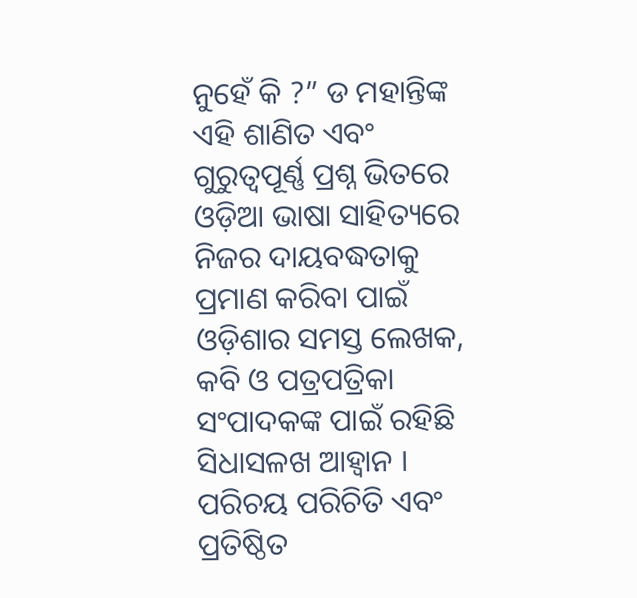ନୁହେଁ କି ?” ଡ ମହାନ୍ତିଙ୍କ ଏହି ଶାଣିତ ଏବଂ ଗୁରୁତ୍ୱପୂର୍ଣ୍ଣ ପ୍ରଶ୍ନ ଭିତରେ ଓଡ଼ିଆ ଭାଷା ସାହିତ୍ୟରେ ନିଜର ଦାୟବଦ୍ଧତାକୁ ପ୍ରମାଣ କରିବା ପାଇଁ ଓଡ଼ିଶାର ସମସ୍ତ ଲେଖକ, କବି ଓ ପତ୍ରପତ୍ରିକା ସଂପାଦକଙ୍କ ପାଇଁ ରହିଛି ସିଧାସଳଖ ଆହ୍ୱାନ । ପରିଚୟ ପରିଚିତି ଏବଂ ପ୍ରତିଷ୍ଠିତ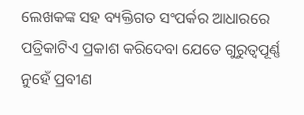ଲେଖକଙ୍କ ସହ ବ୍ୟକ୍ତିଗତ ସଂପର୍କର ଆଧାରରେ ପତ୍ରିକାଟିଏ ପ୍ରକାଶ କରିଦେବା ଯେତେ ଗୁରୁତ୍ୱପୂର୍ଣ୍ଣ ନୁହେଁ ପ୍ରବୀଣ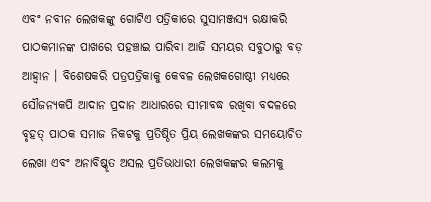ଏବଂ ନବୀନ ଲେଖକଙ୍କୁ ଗୋଟିଏ ପତ୍ରିକାରେ ସୁସାମଞ୍ଜସ୍ୟ ରକ୍ଷାକରି ପାଠକମାନଙ୍କ ପାଖରେ ପହଞ୍ଚାଇ ପାରିବା ଆଜି ସମୟର ସବୁଠାରୁ ବଡ଼ ଆହ୍ୱାନ । ବିଶେଷକରି ପତ୍ରପତ୍ରିକାକୁ କେବଳ ଲେଖକଗୋଷ୍ଠୀ ମଧ୍ୟରେ ସୌଜନ୍ୟକପି ଆଦାନ ପ୍ରଦାନ ଆଧାରରେ ସୀମାବଦ୍ଧ ରଖିବା ବଦଳରେ ବୃହତ୍ ପାଠକ ସମାଜ ନିକଟକୁ ପ୍ରତିଷ୍ଠିତ ପ୍ରିୟ ଲେଖକଙ୍କର ସମୟୋଚିତ ଲେଖା ଏବଂ ଅନାବିଷ୍କୃତ ଅସଲ ପ୍ରତିଭାଧାରୀ ଲେଖକଙ୍କର କଲମକୁ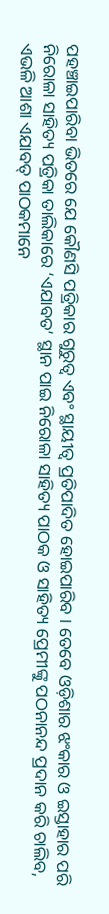ପହଞ୍ଚାଇପାରିବା ଭିତରେ ଯେ କୌଣସି ପତ୍ରିକାର ଗୁରୁତ୍ୱ ଏବଂ ସ୍ଥାୟୀତ୍ୱ ପ୍ରତିପାଦିତ ହୋଇପାରିବ । ତେବେ ଓଡ଼ିଶାର ଝଂକାର ଓ ଇସ୍ତାହାର ପରି ନିରୋଳା ସାହିତ୍ୟ ପତ୍ରିକା ତାଲିକାରେ ‘ଏଯାବତ’ ସ୍ଥାନ ପାଇ ନିରୋଳା ସାହିତ୍ୟ ପାଠକ ଓ ସାହିତ୍ୟ ପ୍ରେମୀଙ୍କୁ ପଠନାନନ୍ଦ ପ୍ରଦାନ କରି ଚାଲିବ, ଏଭଳି ଆଶା ଏଯାବତ୍ ପାଠକମାନେ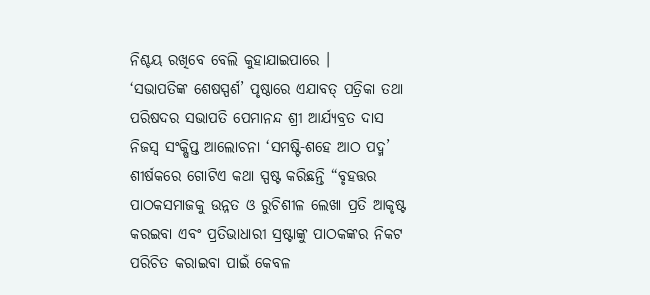ନିଶ୍ଚୟ ରଖିବେ ବେଲି କୁହାଯାଇପାରେ ।
‘ସଭାପତିଙ୍କ ଶେଷସ୍ପର୍ଶ’ ପୃଷ୍ଠାରେ ଏଯାବତ୍ ପତ୍ରିକା ତଥା ପରିଷଦର ସଭାପତି ପେମାନନ୍ଦ ଶ୍ରୀ ଆର୍ଯ୍ୟବ୍ରତ ଦାସ ନିଜସ୍ବ ସଂକ୍ଷିପ୍ତ ଆଲୋଚନା ‘ସମଷ୍ଟି-ଶହେ ଆଠ ପଦ୍ମ’ ଶୀର୍ଷକରେ ଗୋଟିଏ କଥା ସ୍ପଷ୍ଟ କରିଛନ୍ତି “ବୃହତ୍ତର ପାଠକସମାଜକୁ ଉନ୍ନତ ଓ ରୁଚିଶୀଳ ଲେଖା ପ୍ରତି ଆକୃଷ୍ଟ କରଇବା ଏବଂ ପ୍ରତିଭାଧାରୀ ସ୍ରଷ୍ଟାଙ୍କୁ ପାଠକଙ୍କର ନିକଟ ପରିଚିତ କରାଇବା ପାଇଁ କେବଳ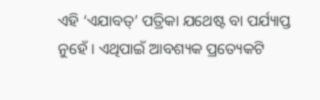ଏହି ‘ଏଯାବତ୍’ ପତ୍ରିକା ଯଥେଷ୍ଟ ବା ପର୍ଯ୍ୟାପ୍ତ ନୁହେଁ । ଏଥିପାଇଁ ଆବଶ୍ୟକ ପ୍ରତ୍ୟେକଟି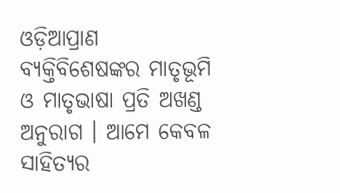ଓଡ଼ିଆପ୍ରାଣ ବ୍ୟକ୍ତିବିଶେଷଙ୍କର ମାତୃଭୂମି ଓ ମାତୃଭାଷା ପ୍ରତି ଅଖଣ୍ଡ ଅନୁରାଗ । ଆମେ କେବଳ ସାହିତ୍ୟର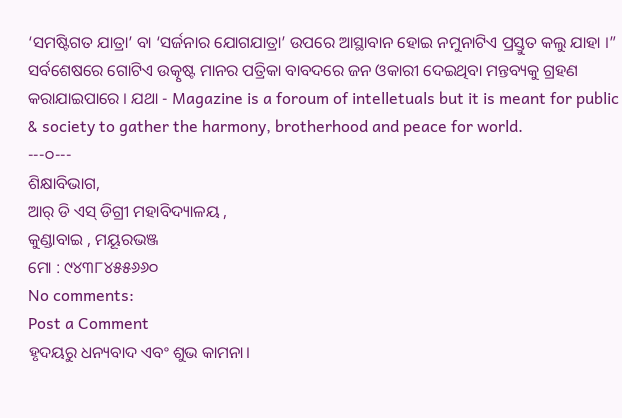‘ସମଷ୍ଟିଗତ ଯାତ୍ରା’ ବା ‘ସର୍ଜନାର ଯୋଗଯାତ୍ରା’ ଉପରେ ଆସ୍ଥାବାନ ହୋଇ ନମୁନାଟିଏ ପ୍ରସ୍ତୁତ କଲୁ ଯାହା ।”
ସର୍ବଶେଷରେ ଗୋଟିଏ ଉତ୍କୃଷ୍ଟ ମାନର ପତ୍ରିକା ବାବଦରେ ଜନ ଓକାରୀ ଦେଇଥିବା ମନ୍ତବ୍ୟକୁ ଗ୍ରହଣ କରାଯାଇପାରେ । ଯଥା - Magazine is a foroum of intelletuals but it is meant for public & society to gather the harmony, brotherhood and peace for world.
---୦---
ଶିକ୍ଷାବିଭାଗ,
ଆର୍ ଡି ଏସ୍ ଡିଗ୍ରୀ ମହାବିଦ୍ୟାଳୟ ,
କୁଣ୍ଡାବାଇ , ମୟୂରଭଞ୍ଜ
ମୋ : ୯୪୩୮୪୫୫୬୬୦
No comments:
Post a Comment
ହୃଦୟରୁ ଧନ୍ୟବାଦ ଏବଂ ଶୁଭ କାମନା।